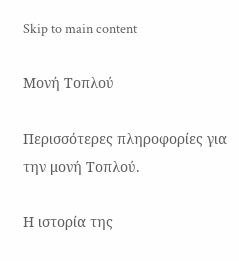Skip to main content

Μονή Τοπλού

Περισσότερες πληροφορίες για την μονή Τοπλού.

Η ιστορία της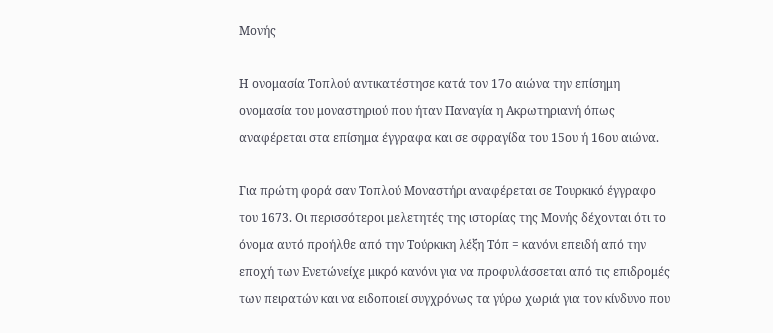Μονής

Η ονομασία Τοπλού αντικατέστησε κατά τον 17ο αιώνα την επίσημη ονομασία του μοναστηριού που ήταν Παναγία η Ακρωτηριανή όπως αναφέρεται στα επίσημα έγγραφα και σε σφραγίδα του 15ου ή 16ου αιώνα.

Για πρώτη φορά σαν Τοπλού Μοναστήρι αναφέρεται σε Τουρκικό έγγραφο του 1673. Οι περισσότεροι μελετητές της ιστορίας της Μονής δέχονται ότι το όνομα αυτό προήλθε από την Τούρκικη λέξη Τόπ = κανόνι επειδή από την εποχή των Ενετώνείχε μικρό κανόνι για να προφυλάσσεται από τις επιδρομές των πειρατών και να ειδοποιεί συγχρόνως τα γύρω χωριά για τον κίνδυνο που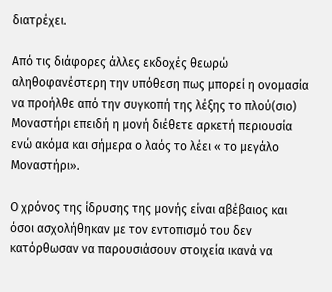διατρέχει.

Από τις διάφορες άλλες εκδοχές θεωρώ αληθοφανέστερη την υπόθεση πως μπορεί η ονομασία να προήλθε από την συγκοπή της λέξης το πλού(σιο) Μοναστήρι επειδή η μονή διέθετε αρκετή περιουσία ενώ ακόμα και σήμερα ο λαός το λέει « το μεγάλο Μοναστήρι».

Ο χρόνος της ίδρυσης της μονής είναι αβέβαιος και όσοι ασχολήθηκαν με τον εντοπισμό του δεν κατόρθωσαν να παρουσιάσουν στοιχεία ικανά να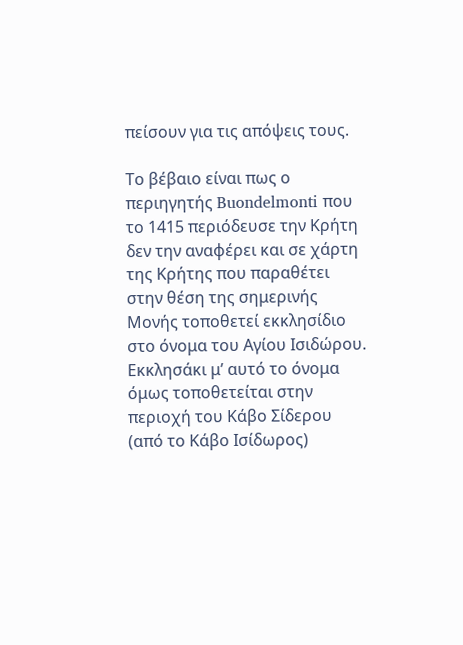πείσουν για τις απόψεις τους.

Το βέβαιο είναι πως ο περιηγητής Buondelmonti που το 1415 περιόδευσε την Κρήτη δεν την αναφέρει και σε χάρτη της Κρήτης που παραθέτει στην θέση της σημερινής Μονής τοποθετεί εκκλησίδιο στο όνομα του Αγίου Ισιδώρου. Εκκλησάκι μ’ αυτό το όνομα όμως τοποθετείται στην περιοχή του Κάβο Σίδερου (από το Κάβο Ισίδωρος)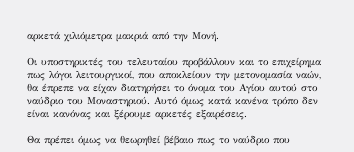αρκετά χιλιόμετρα μακριά από την Μονή.

Οι υποστηρικτές του τελευταίου προβάλλουν και το επιχείρημα πως λόγοι λειτουργικοί, που αποκλείουν την μετονομασία ναών, θα έπρεπε να είχαν διατηρήσει το όνομα του Αγίου αυτού στο ναύδριο του Μοναστηριού. Αυτό όμως κατά κανένα τρόπο δεν είναι κανόνας και ξέρουμε αρκετές εξαιρέσεις.

Θα πρέπει όμως να θεωρηθεί βέβαιο πως το ναύδριο που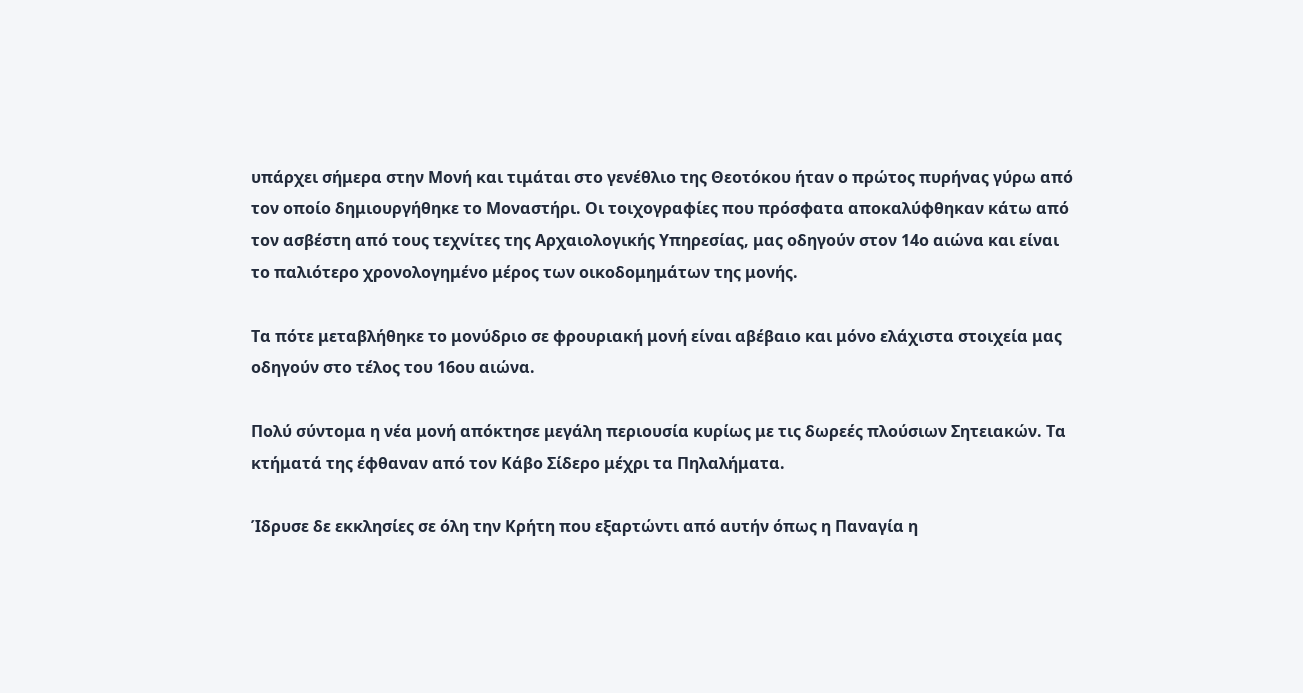υπάρχει σήμερα στην Μονή και τιμάται στο γενέθλιο της Θεοτόκου ήταν ο πρώτος πυρήνας γύρω από τον οποίο δημιουργήθηκε το Μοναστήρι. Οι τοιχογραφίες που πρόσφατα αποκαλύφθηκαν κάτω από τον ασβέστη από τους τεχνίτες της Αρχαιολογικής Υπηρεσίας, μας οδηγούν στον 14ο αιώνα και είναι το παλιότερο χρονολογημένο μέρος των οικοδομημάτων της μονής.

Τα πότε μεταβλήθηκε το μονύδριο σε φρουριακή μονή είναι αβέβαιο και μόνο ελάχιστα στοιχεία μας οδηγούν στο τέλος του 16ου αιώνα.

Πολύ σύντομα η νέα μονή απόκτησε μεγάλη περιουσία κυρίως με τις δωρεές πλούσιων Σητειακών. Τα κτήματά της έφθαναν από τον Κάβο Σίδερο μέχρι τα Πηλαλήματα.

Ίδρυσε δε εκκλησίες σε όλη την Κρήτη που εξαρτώντι από αυτήν όπως η Παναγία η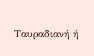Ταυραδιανή ή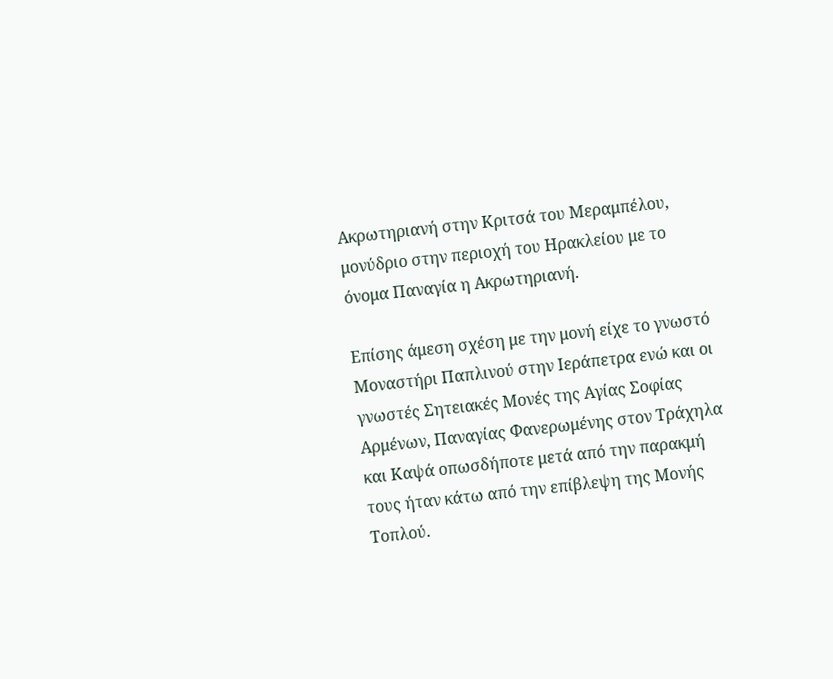Ακρωτηριανή στην Κριτσά του Μεραμπέλου, μονύδριο στην περιοχή του Ηρακλείου με το όνομα Παναγία η Ακρωτηριανή.

Επίσης άμεση σχέση με την μονή είχε το γνωστό Μοναστήρι Παπλινού στην Ιεράπετρα ενώ και οι γνωστές Σητειακές Μονές της Αγίας Σοφίας Αρμένων, Παναγίας Φανερωμένης στον Τράχηλα και Καψά οπωσδήποτε μετά από την παρακμή τους ήταν κάτω από την επίβλεψη της Μονής Τοπλού.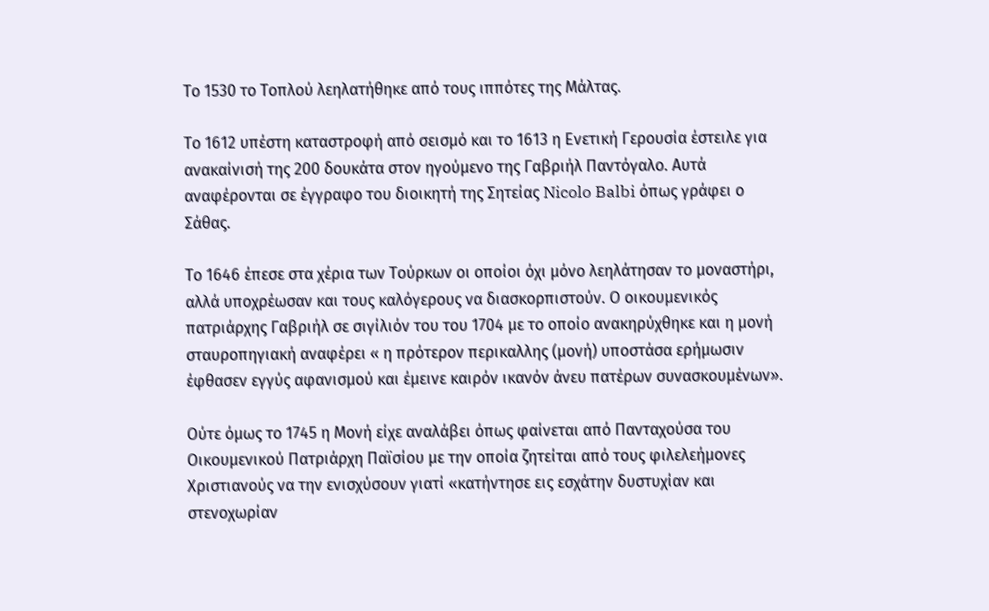Το 1530 το Τοπλού λεηλατήθηκε από τους ιππότες της Μάλτας.

Το 1612 υπέστη καταστροφή από σεισμό και το 1613 η Ενετική Γερουσία έστειλε για ανακαίνισή της 200 δουκάτα στον ηγούμενο της Γαβριήλ Παντόγαλο. Αυτά αναφέρονται σε έγγραφο του διοικητή της Σητείας Nicolo Balbi όπως γράφει ο Σάθας.

Το 1646 έπεσε στα χέρια των Τούρκων οι οποίοι όχι μόνο λεηλάτησαν το μοναστήρι, αλλά υποχρέωσαν και τους καλόγερους να διασκορπιστούν. Ο οικουμενικός πατριάρχης Γαβριήλ σε σιγίλιόν του του 1704 με το οποίο ανακηρύχθηκε και η μονή σταυροπηγιακή αναφέρει « η πρότερον περικαλλης (μονή) υποστάσα ερήμωσιν έφθασεν εγγύς αφανισμού και έμεινε καιρόν ικανόν άνευ πατέρων συνασκουμένων».

Ούτε όμως το 1745 η Μονή είχε αναλάβει όπως φαίνεται από Πανταχούσα του Οικουμενικού Πατριάρχη Παϊσίου με την οποία ζητείται από τους φιλελεήμονες Χριστιανούς να την ενισχύσουν γιατί «κατήντησε εις εσχάτην δυστυχίαν και στενοχωρίαν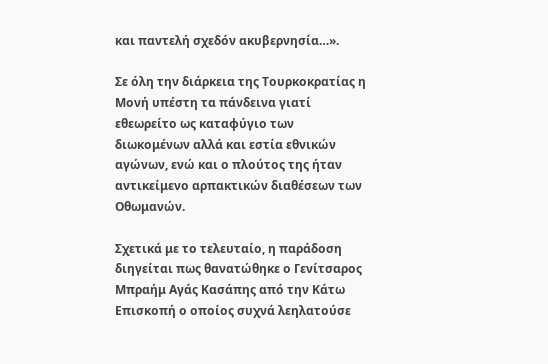και παντελή σχεδόν ακυβερνησία…».

Σε όλη την διάρκεια της Τουρκοκρατίας η Μονή υπέστη τα πάνδεινα γιατί εθεωρείτο ως καταφύγιο των διωκομένων αλλά και εστία εθνικών αγώνων, ενώ και ο πλούτος της ήταν αντικείμενο αρπακτικών διαθέσεων των Οθωμανών.

Σχετικά με το τελευταίο, η παράδοση διηγείται πως θανατώθηκε ο Γενίτσαρος Μπραήμ Αγάς Κασάπης από την Κάτω Επισκοπή ο οποίος συχνά λεηλατούσε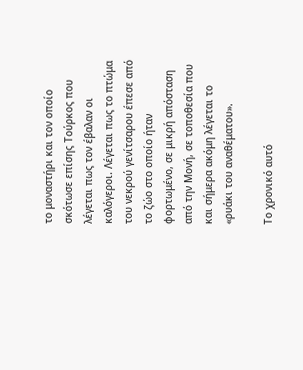το μοναστήρι και τον οποίο σκότωσε επίσης Τούρκος που λέγεται πως τον έβαλαν οι καλόγεροι. Λέγεται πως το πτώμα του νεκρού γενίτσαρου έπεσε από το ζώο στο οποίο ήταν φορτωμένο, σε μικρή απόσταση από την Μονή, σε τοποθεσία που και σήμερα ακόμη λέγεται το «ρυάκι του αναθέματου».

Το χρονικό αυτό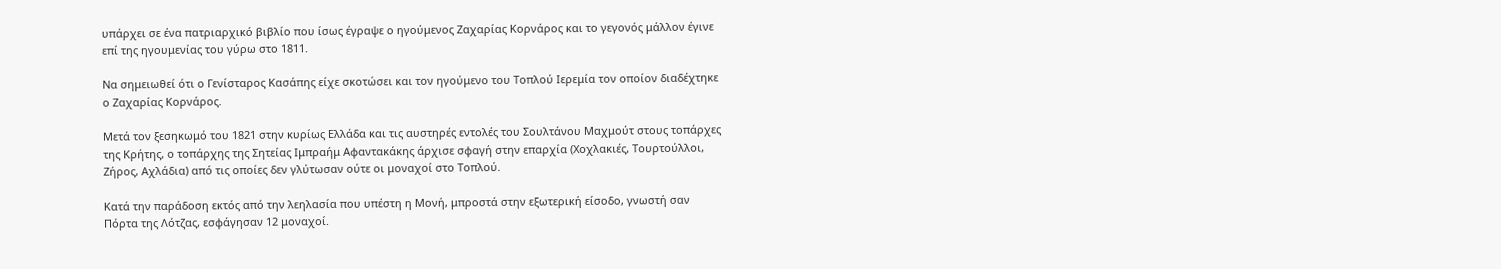υπάρχει σε ένα πατριαρχικό βιβλίο που ίσως έγραψε ο ηγούμενος Ζαχαρίας Κορνάρος και το γεγονός μάλλον έγινε επί της ηγουμενίας του γύρω στο 1811.

Να σημειωθεί ότι ο Γενίσταρος Κασάπης είχε σκοτώσει και τον ηγούμενο του Τοπλού Ιερεμία τον οποίον διαδέχτηκε ο Ζαχαρίας Κορνάρος.

Μετά τον ξεσηκωμό του 1821 στην κυρίως Ελλάδα και τις αυστηρές εντολές του Σουλτάνου Μαχμούτ στους τοπάρχες της Κρήτης, ο τοπάρχης της Σητείας Ιμπραήμ Αφαντακάκης άρχισε σφαγή στην επαρχία (Χοχλακιές, Τουρτούλλοι, Ζήρος, Αχλάδια) από τις οποίες δεν γλύτωσαν ούτε οι μοναχοί στο Τοπλού.

Κατά την παράδοση εκτός από την λεηλασία που υπέστη η Μονή, μπροστά στην εξωτερική είσοδο, γνωστή σαν Πόρτα της Λότζας, εσφάγησαν 12 μοναχοί.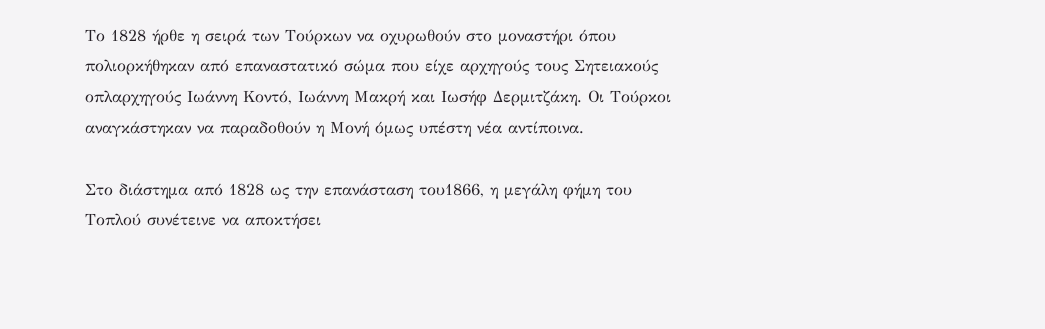Το 1828 ήρθε η σειρά των Τούρκων να οχυρωθούν στο μοναστήρι όπου πολιορκήθηκαν από επαναστατικό σώμα που είχε αρχηγούς τους Σητειακούς οπλαρχηγούς Ιωάννη Κοντό, Ιωάννη Μακρή και Ιωσήφ Δερμιτζάκη. Οι Τούρκοι αναγκάστηκαν να παραδοθούν η Μονή όμως υπέστη νέα αντίποινα.

Στο διάστημα από 1828 ως την επανάσταση του1866, η μεγάλη φήμη του Τοπλού συνέτεινε να αποκτήσει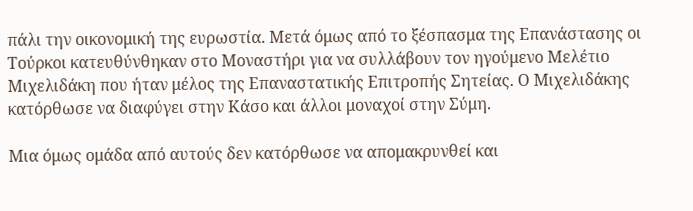πάλι την οικονομική της ευρωστία. Μετά όμως από το ξέσπασμα της Επανάστασης οι Τούρκοι κατευθύνθηκαν στο Μοναστήρι για να συλλάβουν τον ηγούμενο Μελέτιο Μιχελιδάκη που ήταν μέλος της Επαναστατικής Επιτροπής Σητείας. Ο Μιχελιδάκης κατόρθωσε να διαφύγει στην Κάσο και άλλοι μοναχοί στην Σύμη.

Μια όμως ομάδα από αυτούς δεν κατόρθωσε να απομακρυνθεί και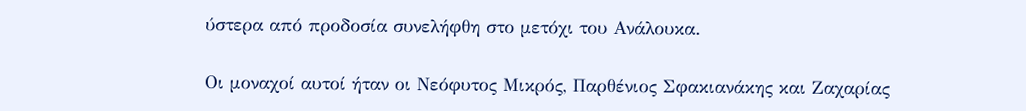ύστερα από προδοσία συνελήφθη στο μετόχι του Ανάλουκα.

Οι μοναχοί αυτοί ήταν οι Νεόφυτος Μικρός, Παρθένιος Σφακιανάκης και Ζαχαρίας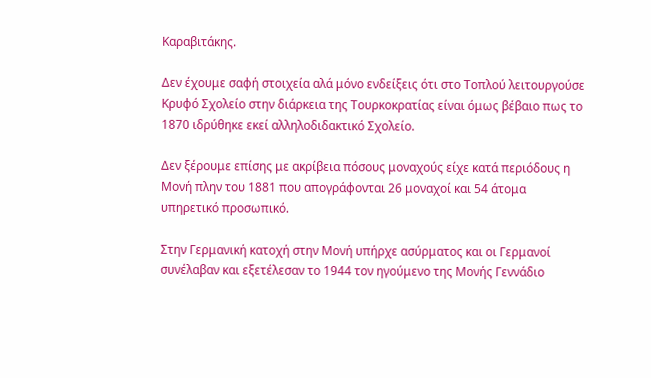Καραβιτάκης.

Δεν έχουμε σαφή στοιχεία αλά μόνο ενδείξεις ότι στο Τοπλού λειτουργούσε Κρυφό Σχολείο στην διάρκεια της Τουρκοκρατίας είναι όμως βέβαιο πως το 1870 ιδρύθηκε εκεί αλληλοδιδακτικό Σχολείο.

Δεν ξέρουμε επίσης με ακρίβεια πόσους μοναχούς είχε κατά περιόδους η Μονή πλην του 1881 που απογράφονται 26 μοναχοί και 54 άτομα υπηρετικό προσωπικό.

Στην Γερμανική κατοχή στην Μονή υπήρχε ασύρματος και οι Γερμανοί συνέλαβαν και εξετέλεσαν το 1944 τον ηγούμενο της Μονής Γεννάδιο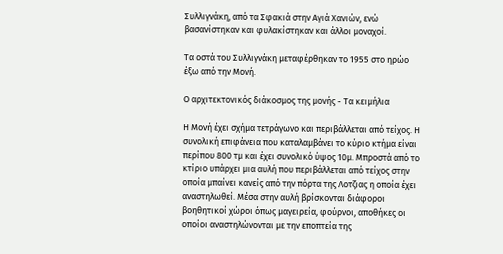Συλλιγνάκη, από τα Σφακιά στην Αγιά Χανιών, ενώ βασανίστηκαν και φυλακίστηκαν και άλλοι μοναχοί.

Τα οστά του Συλλιγνάκη μεταφέρθηκαν το 1955 στο ηρώο έξω από την Μονή.

Ο αρχιτεκτονικός διάκοσμος της μονής - Τα κειμήλια

Η Μονή έχει σχήμα τετράγωνο και περιβάλλεται από τείχος. Η συνολική επιφάνεια που καταλαμβάνει το κύριο κτήμα είναι περίπου 800 τμ και έχει συνολικό ύψος 10μ. Μπροστά από το κτίριο υπάρχει μια αυλή που περιβάλλεται από τείχος στην οποία μπαίνει κανείς από την πόρτα της Λοτζιας η οποία έχει αναστηλωθεί. Μέσα στην αυλή βρίσκονται διάφοροι βοηθητικοί χώροι όπως μαγειρεία, φούρνοι, αποθήκες οι οποίοι αναστηλώνονται με την εποπτεία της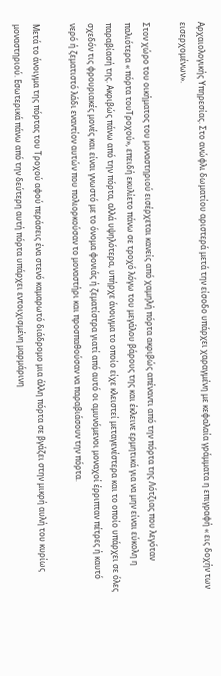Αρχαιολογικής Υπηρεσίας. Στο ανώφλι δωματίου αριστερά μετά την είσοδο υπάρχει χαραγμένη με κεφαλαία γράμματα η επιγραφή « εις δοχήν των εισερχομένων».

Στον χώρο του οικήματος του μοναστηριού εισέρχεται κανείς από χαμηλή πόρτα ακριβώς απέναντι από την πόρτα της Λότζιας που λεγόταν παλιότερα « πόρτα τουΤροχού», επειδή εκυλίετο πάνω σε τροχό λόγω του μεγάλου βάρους της και έκλεινε ερμητικά για να μην είναι εύκολη η παραβίασή της. Ακριβώς πάνω από την πόρτα, αλλά υψηλότερα, υπήρχε άνοιγμα το οποίο είχε κλειστεί μεταγενέστερα και το οποίο υπάρχει σε όλες σχεδόν τις φρουριακές μονές και είναι γνωστό με το όνομα φονιάς ή ζεματίστρα γιατί από αυτό οι αμυνόμενοι μοναχοί έρριπταν πέτρες ή καυτό νερό ή ζεματιστό λάδι εναντίον αυτών που πολιορκούσαν το μοναστήρι και προσπαθούσαν να παραβιάσουν την πόρτα.

Μετά το άνοιγμα της πόρτας του Τροχού αφού περάσεις ένα στενό καμαρωτό διάδρομο μια άλλη πόρτα σε βγάζει στην μικρή αυλή του κυρίως μοναστηριού. Εσωτερικά πάνω από την δεύτερη αυτή πόρτα υπάρχει εντοιχισμένη μαρμάρινη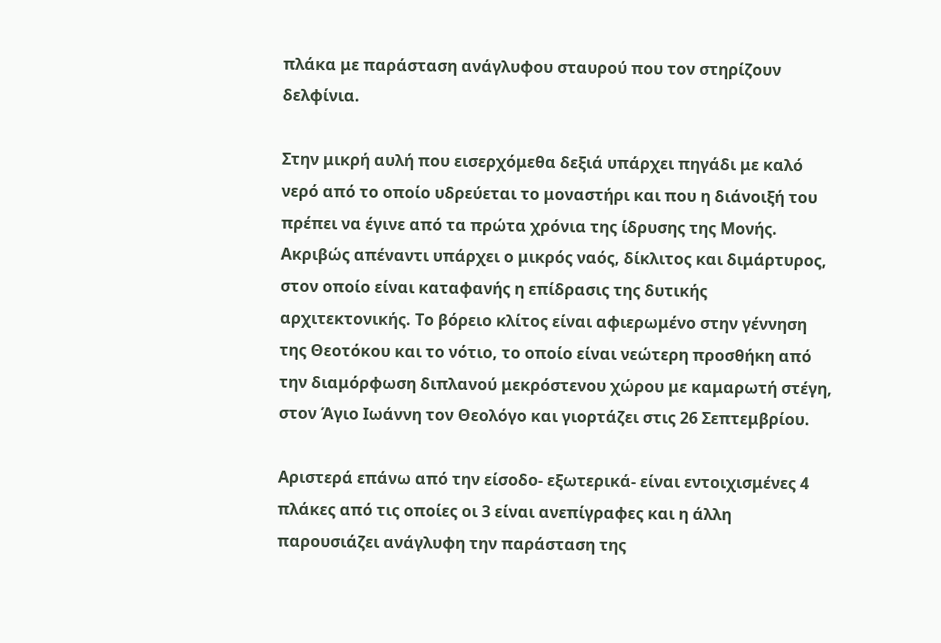πλάκα με παράσταση ανάγλυφου σταυρού που τον στηρίζουν δελφίνια.

Στην μικρή αυλή που εισερχόμεθα δεξιά υπάρχει πηγάδι με καλό νερό από το οποίο υδρεύεται το μοναστήρι και που η διάνοιξή του πρέπει να έγινε από τα πρώτα χρόνια της ίδρυσης της Μονής. Ακριβώς απέναντι υπάρχει ο μικρός ναός, δίκλιτος και διμάρτυρος, στον οποίο είναι καταφανής η επίδρασις της δυτικής αρχιτεκτονικής. Το βόρειο κλίτος είναι αφιερωμένο στην γέννηση της Θεοτόκου και το νότιο, το οποίο είναι νεώτερη προσθήκη από την διαμόρφωση διπλανού μεκρόστενου χώρου με καμαρωτή στέγη, στον Άγιο Ιωάννη τον Θεολόγο και γιορτάζει στις 26 Σεπτεμβρίου.

Αριστερά επάνω από την είσοδο- εξωτερικά- είναι εντοιχισμένες 4 πλάκες από τις οποίες οι 3 είναι ανεπίγραφες και η άλλη παρουσιάζει ανάγλυφη την παράσταση της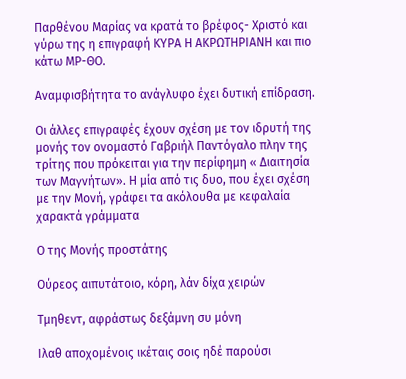Παρθένου Μαρίας να κρατά το βρέφος- Χριστό και γύρω της η επιγραφή ΚΥΡΑ Η ΑΚΡΩΤΗΡΙΑΝΗ και πιο κάτω ΜΡ-ΘΟ.

Αναμφισβήτητα το ανάγλυφο έχει δυτική επίδραση.

Οι άλλες επιγραφές έχουν σχέση με τον ιδρυτή της μονής τον ονομαστό Γαβριήλ Παντόγαλο πλην της τρίτης που πρόκειται για την περίφημη « Διαιτησία των Μαγνήτων». Η μία από τις δυο, που έχει σχέση με την Μονή, γράφει τα ακόλουθα με κεφαλαία χαρακτά γράμματα

Ο της Μονής προστάτης

Ούρεος αιπυτάτοιο, κόρη, λάν δίχα χειρών

Τμηθεντ, αφράστως δεξάμνη συ μόνη

Ιλαθ αποχομένοις ικέταις σοις ηδέ παρούσι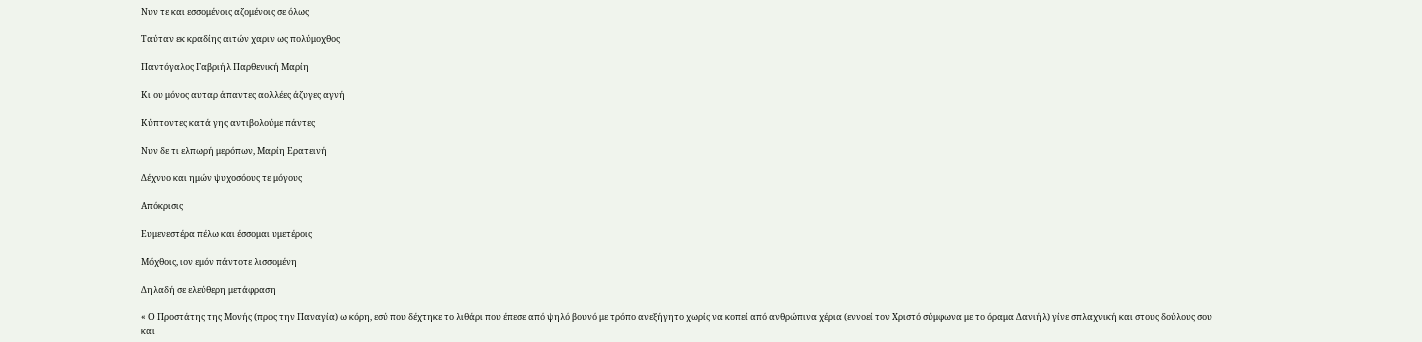Νυν τε και εσσομένοις αζομένοις σε όλως

Ταύταν εκ κραδίης αιτών χαριν ως πολύμοχθος

Παντόγαλος Γαβριήλ Παρθενική Μαρίη

Κι ου μόνος αυταρ άπαντες αολλέες άζυγες αγνή

Κύπτοντες κατά γης αντιβολούμε πάντες

Νυν δε τι ελπωρή μερόπων, Μαρίη Ερατεινή

Δέχνυο και ημών ψυχοσόους τε μόγους

Απόκρισις

Ευμενεστέρα πέλω και έσσομαι υμετέροις

Μόχθοις, ιον εμόν πάντοτε λισσομένη

Δηλαδή σε ελεύθερη μετάφραση

« Ο Προστάτης της Μονής (προς την Παναγία) ω κόρη, εσύ που δέχτηκε το λιθάρι που έπεσε από ψηλό βουνό με τρόπο ανεξήγητο χωρίς να κοπεί από ανθρώπινα χέρια (εννοεί τον Χριστό σύμφωνα με το όραμα Δανιήλ) γίνε σπλαχνική και στους δούλους σου και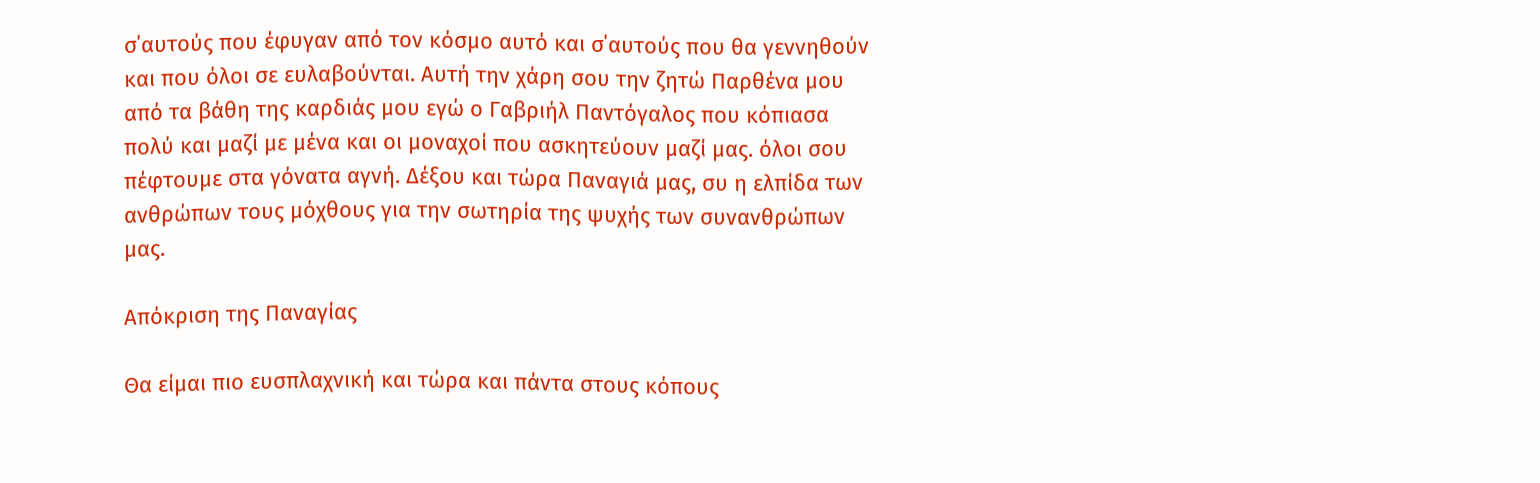σ΄αυτούς που έφυγαν από τον κόσμο αυτό και σ΄αυτούς που θα γεννηθούν και που όλοι σε ευλαβούνται. Αυτή την χάρη σου την ζητώ Παρθένα μου από τα βάθη της καρδιάς μου εγώ ο Γαβριήλ Παντόγαλος που κόπιασα πολύ και μαζί με μένα και οι μοναχοί που ασκητεύουν μαζί μας. όλοι σου πέφτουμε στα γόνατα αγνή. Δέξου και τώρα Παναγιά μας, συ η ελπίδα των ανθρώπων τους μόχθους για την σωτηρία της ψυχής των συνανθρώπων μας.

Απόκριση της Παναγίας

Θα είμαι πιο ευσπλαχνική και τώρα και πάντα στους κόπους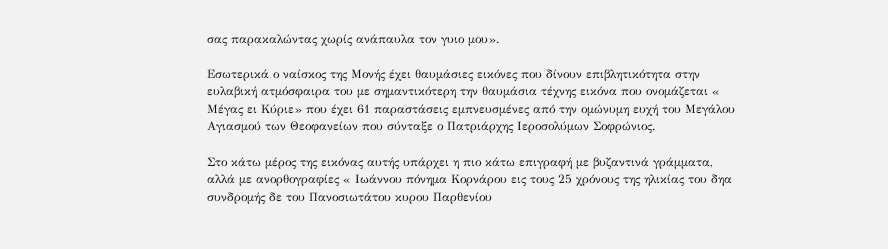σας παρακαλώντας χωρίς ανάπαυλα τον γυιο μου».

Εσωτερικά ο ναίσκος της Μονής έχει θαυμάσιες εικόνες που δίνουν επιβλητικότητα στην ευλαβική ατμόσφαιρα του με σημαντικότερη την θαυμάσια τέχνης εικόνα που ονομάζεται « Μέγας ει Κύριε» που έχει 61 παραστάσεις εμπνευσμένες από την ομώνυμη ευχή του Μεγάλου Αγιασμού των Θεοφανείων που σύνταξε ο Πατριάρχης Ιεροσολύμων Σοφρώνιος.

Στο κάτω μέρος της εικόνας αυτής υπάρχει η πιο κάτω επιγραφή με βυζαντινά γράμματα, αλλά με ανορθογραφίες « Ιωάννου πόνημα Κορνάρου εις τους 25 χρόνους της ηλικίας του δηα συνδρομής δε του Πανοσιωτάτου κυρου Παρθενίου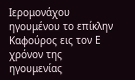Ιερομονάχου ηγουμένου το επίκλην Καφούρος εις τον Ε χρόνον της ηγουμενίας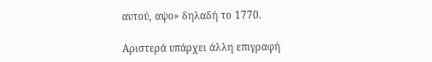αυτού, αψο» δηλαδή το 1770.

Αριστερά υπάρχει άλλη επιγραφή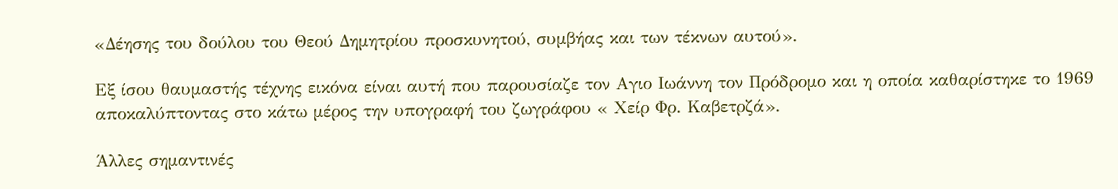«Δέησης του δούλου του Θεού Δημητρίου προσκυνητού, συμβήας και των τέκνων αυτού».

Εξ ίσου θαυμαστής τέχνης εικόνα είναι αυτή που παρουσίαζε τον Αγιο Ιωάννη τον Πρόδρομο και η οποία καθαρίστηκε το 1969 αποκαλύπτοντας στο κάτω μέρος την υπογραφή του ζωγράφου « Χείρ Φρ. Καβετρζά».

Άλλες σημαντινές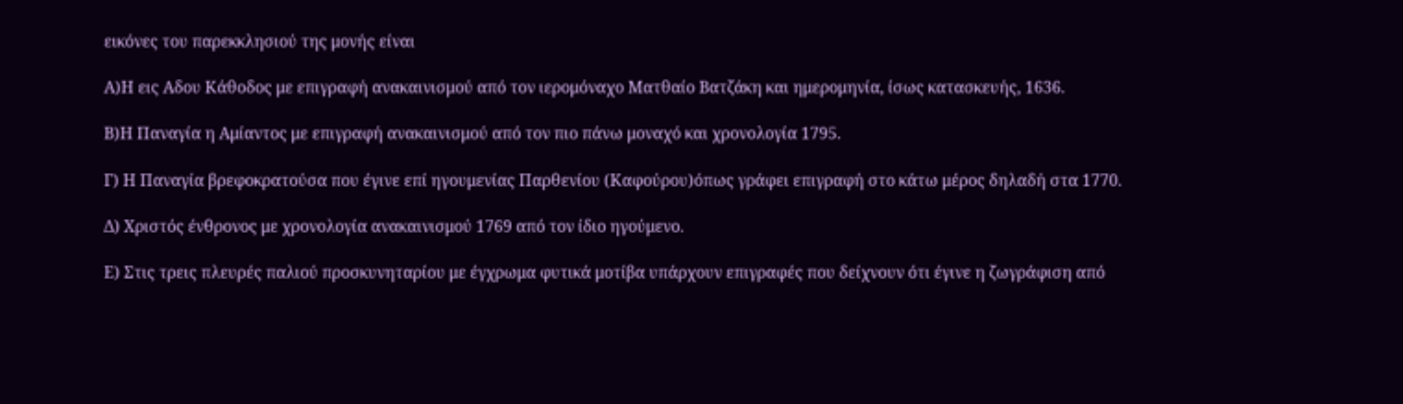εικόνες του παρεκκλησιού της μονής είναι

Α)Η εις Αδου Κάθοδος με επιγραφή ανακαινισμού από τον ιερομόναχο Ματθαίο Βατζάκη και ημερομηνία, ίσως κατασκευής, 1636.

Β)Η Παναγία η Αμίαντος με επιγραφή ανακαινισμού από τον πιο πάνω μοναχό και χρονολογία 1795.

Γ) Η Παναγία βρεφοκρατούσα που έγινε επί ηγουμενίας Παρθενίου (Καφούρου)όπως γράφει επιγραφή στο κάτω μέρος δηλαδή στα 1770.

Δ) Χριστός ένθρονος με χρονολογία ανακαινισμού 1769 από τον ίδιο ηγούμενο.

Ε) Στις τρεις πλευρές παλιού προσκυνηταρίου με έγχρωμα φυτικά μοτίβα υπάρχουν επιγραφές που δείχνουν ότι έγινε η ζωγράφιση από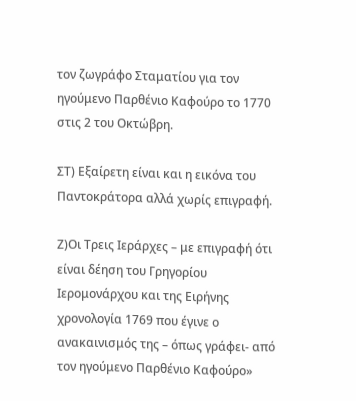τον ζωγράφο Σταματίου για τον ηγούμενο Παρθένιο Καφούρο το 1770 στις 2 του Οκτώβρη.

ΣΤ) Εξαίρετη είναι και η εικόνα του Παντοκράτορα αλλά χωρίς επιγραφή.

Ζ)Οι Τρεις Ιεράρχες – με επιγραφή ότι είναι δέηση του Γρηγορίου Ιερομονάρχου και της Ειρήνης χρονολογία 1769 που έγινε ο ανακαινισμός της – όπως γράφει- από τον ηγούμενο Παρθένιο Καφούρο»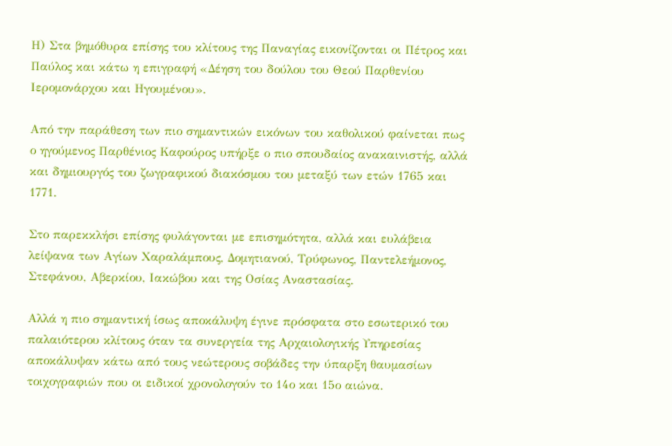Η) Στα βημόθυρα επίσης του κλίτους της Παναγίας εικονίζονται οι Πέτρος και Παύλος και κάτω η επιγραφή «Δέηση του δούλου του Θεού Παρθενίου Ιερομονάρχου και Ηγουμένου».

Από την παράθεση των πιο σημαντικών εικόνων του καθολικού φαίνεται πως ο ηγούμενος Παρθένιος Καφούρος υπήρξε ο πιο σπουδαίος ανακαινιστής, αλλά και δημιουργός του ζωγραφικού διακόσμου του μεταξύ των ετών 1765 και 1771.

Στο παρεκκλήσι επίσης φυλάγονται με επισημότητα, αλλά και ευλάβεια λείψανα των Αγίων Χαραλάμπους, Δομητιανού, Τρύφωνος, Παντελεήμονος, Στεφάνου, Αβερκίου, Ιακώβου και της Οσίας Αναστασίας.

Αλλά η πιο σημαντική ίσως αποκάλυψη έγινε πρόσφατα στο εσωτερικό του παλαιότερου κλίτους όταν τα συνεργεία της Αρχαιολογικής Υπηρεσίας αποκάλυψαν κάτω από τους νεώτερους σοβάδες την ύπαρξη θαυμασίων τοιχογραφιών που οι ειδικοί χρονολογούν το 14ο και 15ο αιώνα.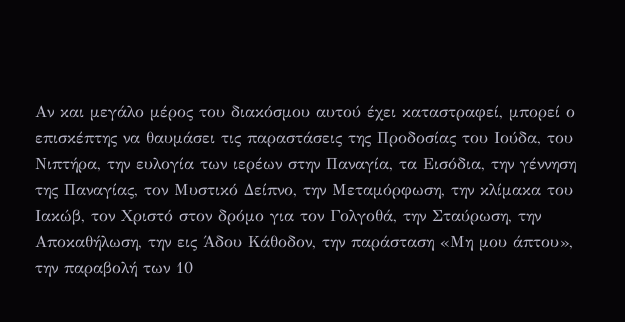Αν και μεγάλο μέρος του διακόσμου αυτού έχει καταστραφεί, μπορεί ο επισκέπτης να θαυμάσει τις παραστάσεις της Προδοσίας του Ιούδα, του Νιπτήρα, την ευλογία των ιερέων στην Παναγία, τα Εισόδια, την γέννηση της Παναγίας, τον Μυστικό Δείπνο, την Μεταμόρφωση, την κλίμακα του Ιακώβ, τον Χριστό στον δρόμο για τον Γολγοθά, την Σταύρωση, την Αποκαθήλωση, την εις Άδου Κάθοδον, την παράσταση «Μη μου άπτου», την παραβολή των 10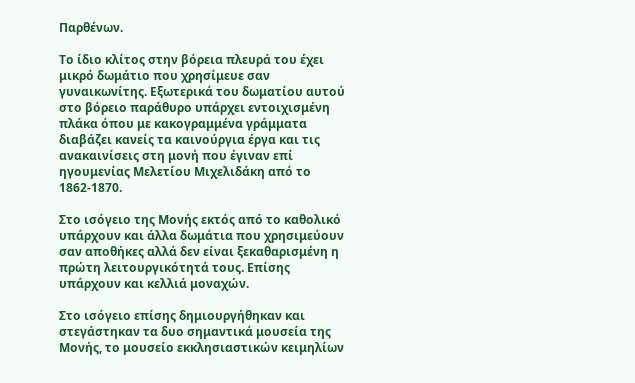Παρθένων.

Το ίδιο κλίτος στην βόρεια πλευρά του έχει μικρό δωμάτιο που χρησίμευε σαν γυναικωνίτης. Εξωτερικά του δωματίου αυτού στο βόρειο παράθυρο υπάρχει εντοιχισμένη πλάκα όπου με κακογραμμένα γράμματα διαβάζει κανείς τα καινούργια έργα και τις ανακαινίσεις στη μονή που έγιναν επί ηγουμενίας Μελετίου Μιχελιδάκη από το 1862-1870.

Στο ισόγειο της Μονής εκτός από το καθολικό υπάρχουν και άλλα δωμάτια που χρησιμεύουν σαν αποθήκες αλλά δεν είναι ξεκαθαρισμένη η πρώτη λειτουργικότητά τους. Επίσης υπάρχουν και κελλιά μοναχών.

Στο ισόγειο επίσης δημιουργήθηκαν και στεγάστηκαν τα δυο σημαντικά μουσεία της Μονής, το μουσείο εκκλησιαστικών κειμηλίων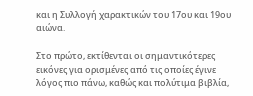και η Συλλογή χαρακτικών του 17ου και 19ου αιώνα.

Στο πρώτο, εκτίθενται οι σημαντικότερες εικόνες για ορισμένες από τις οποίες έγινε λόγος πιο πάνω, καθώς και πολύτιμα βιβλία,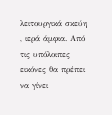λειτουργικά σκεύη , ιερά άμφια. Από τις υπόλοιπες εικόνες θα πρέπει να γίνει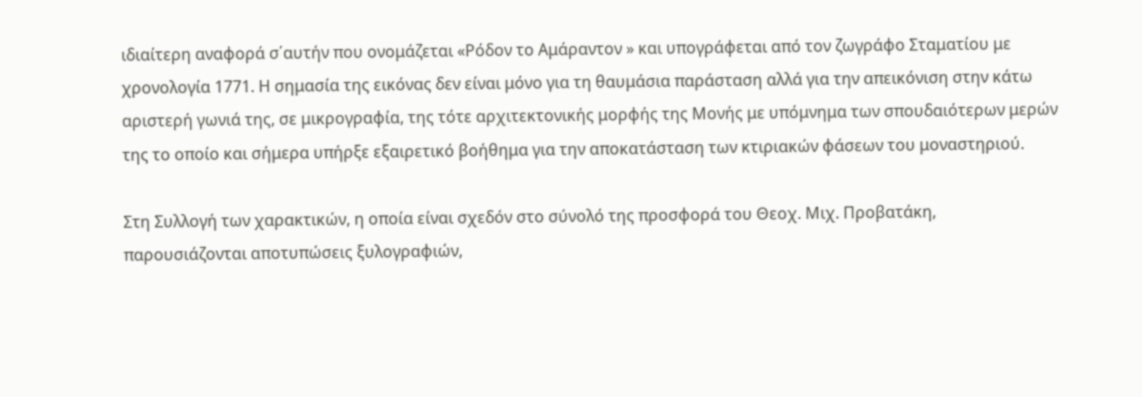ιδιαίτερη αναφορά σ΄αυτήν που ονομάζεται «Ρόδον το Αμάραντον » και υπογράφεται από τον ζωγράφο Σταματίου με χρονολογία 1771. Η σημασία της εικόνας δεν είναι μόνο για τη θαυμάσια παράσταση αλλά για την απεικόνιση στην κάτω αριστερή γωνιά της, σε μικρογραφία, της τότε αρχιτεκτονικής μορφής της Μονής με υπόμνημα των σπουδαιότερων μερών της το οποίο και σήμερα υπήρξε εξαιρετικό βοήθημα για την αποκατάσταση των κτιριακών φάσεων του μοναστηριού.

Στη Συλλογή των χαρακτικών, η οποία είναι σχεδόν στο σύνολό της προσφορά του Θεοχ. Μιχ. Προβατάκη, παρουσιάζονται αποτυπώσεις ξυλογραφιών,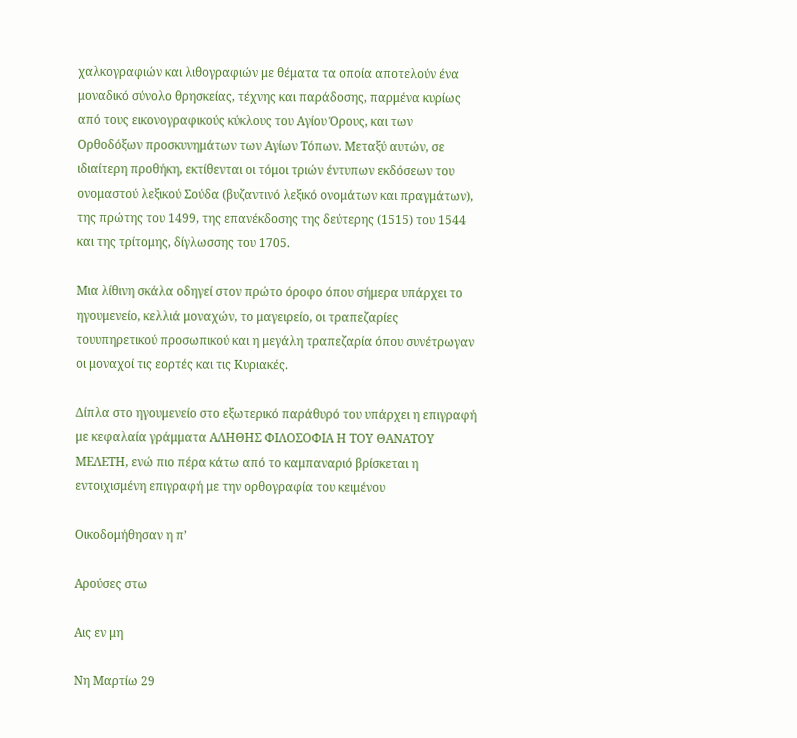χαλκογραφιών και λιθογραφιών με θέματα τα οποία αποτελούν ένα μοναδικό σύνολο θρησκείας, τέχνης και παράδοσης, παρμένα κυρίως από τους εικονογραφικούς κύκλους του Αγίου Όρους, και των Ορθοδόξων προσκυνημάτων των Αγίων Τόπων. Μεταξύ αυτών, σε ιδιαίτερη προθήκη, εκτίθενται οι τόμοι τριών έντυπων εκδόσεων του ονομαστού λεξικού Σούδα (βυζαντινό λεξικό ονομάτων και πραγμάτων), της πρώτης του 1499, της επανέκδοσης της δεύτερης (1515) του 1544 και της τρίτομης, δίγλωσσης του 1705.

Μια λίθινη σκάλα οδηγεί στον πρώτο όροφο όπου σήμερα υπάρχει το ηγουμενείο, κελλιά μοναχών, το μαγειρείο, οι τραπεζαρίες τουυπηρετικού προσωπικού και η μεγάλη τραπεζαρία όπου συνέτρωγαν οι μοναχοί τις εορτές και τις Κυριακές.

Δίπλα στο ηγουμενείο στο εξωτερικό παράθυρό του υπάρχει η επιγραφή με κεφαλαία γράμματα ΑΛΗΘΗΣ ΦΙΛΟΣΟΦΙΑ Η ΤΟΥ ΘΑΝΑΤΟΥ ΜΕΛΕΤΗ, ενώ πιο πέρα κάτω από το καμπαναριό βρίσκεται η εντοιχισμένη επιγραφή με την ορθογραφία του κειμένου

Οικοδομήθησαν η π’

Αρούσες στω

Αις εν μη

Νη Μαρτίω 29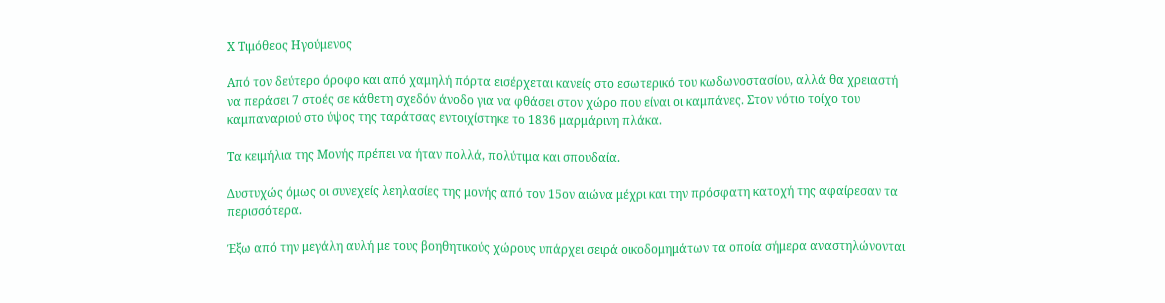Χ Τιμόθεος Ηγούμενος

Από τον δεύτερο όροφο και από χαμηλή πόρτα εισέρχεται κανείς στο εσωτερικό του κωδωνοστασίου, αλλά θα χρειαστή να περάσει 7 στοές σε κάθετη σχεδόν άνοδο για να φθάσει στον χώρο που είναι οι καμπάνες. Στον νότιο τοίχο του καμπαναριού στο ύψος της ταράτσας εντοιχίστηκε το 1836 μαρμάρινη πλάκα.

Τα κειμήλια της Μονής πρέπει να ήταν πολλά, πολύτιμα και σπουδαία.

Δυστυχώς όμως οι συνεχείς λεηλασίες της μονής από τον 15ον αιώνα μέχρι και την πρόσφατη κατοχή της αφαίρεσαν τα περισσότερα.

Έξω από την μεγάλη αυλή με τους βοηθητικούς χώρους υπάρχει σειρά οικοδομημάτων τα οποία σήμερα αναστηλώνονται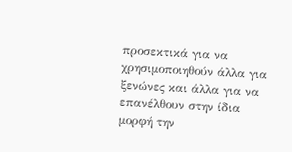προσεκτικά για να χρησιμοποιηθούν άλλα για ξενώνες και άλλα για να επανέλθουν στην ίδια μορφή την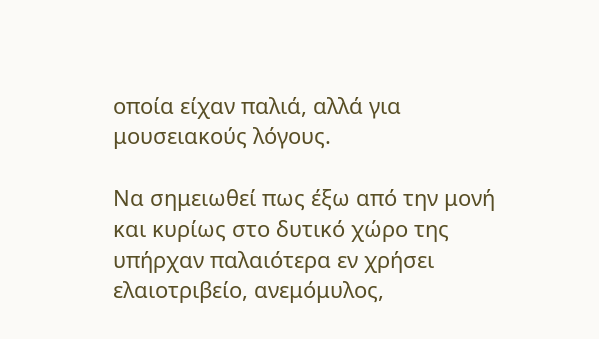οποία είχαν παλιά, αλλά για μουσειακούς λόγους.

Να σημειωθεί πως έξω από την μονή και κυρίως στο δυτικό χώρο της υπήρχαν παλαιότερα εν χρήσει ελαιοτριβείο, ανεμόμυλος,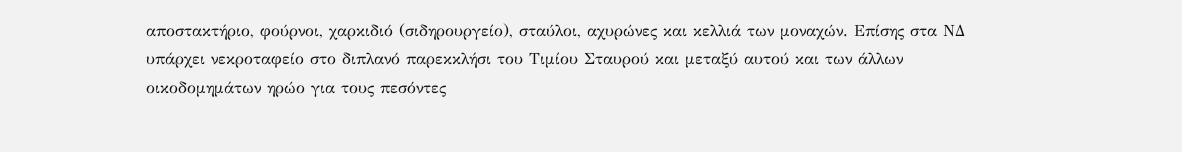αποστακτήριο, φούρνοι, χαρκιδιό (σιδηρουργείο), σταύλοι, αχυρώνες και κελλιά των μοναχών. Επίσης στα ΝΔ υπάρχει νεκροταφείο στο διπλανό παρεκκλήσι του Τιμίου Σταυρού και μεταξύ αυτού και των άλλων οικοδομημάτων ηρώο για τους πεσόντες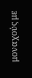μοναχούς με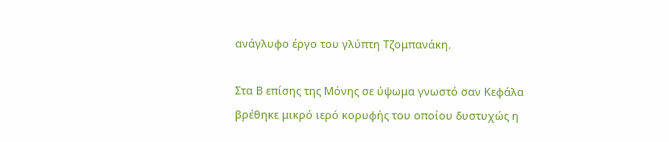ανάγλυφο έργο του γλύπτη Τζομπανάκη.

Στα Β επίσης της Μόνης σε ύψωμα γνωστό σαν Κεφάλα βρέθηκε μικρό ιερό κορυφής του οποίου δυστυχώς η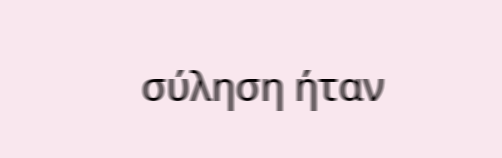σύληση ήταν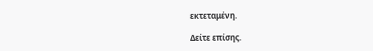εκτεταμένη.

Δείτε επίσης.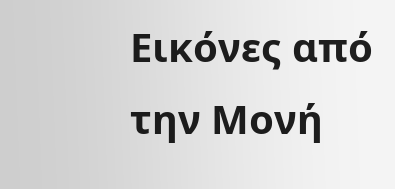Εικόνες από την Μονή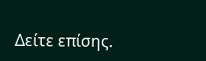Δείτε επίσης.